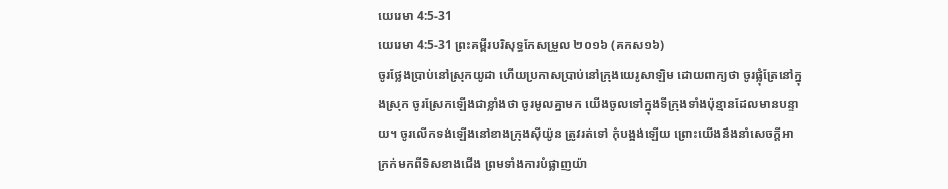យេរេមា 4:5-31
យេរេមា 4:5-31 ព្រះគម្ពីរបរិសុទ្ធកែសម្រួល ២០១៦ (គកស១៦)
ចូរថ្លែងប្រាប់នៅស្រុកយូដា ហើយប្រកាសប្រាប់នៅក្រុងយេរូសាឡិម ដោយពាក្យថា ចូរផ្លុំត្រែនៅក្នុងស្រុក ចូរស្រែកឡើងជាខ្លាំងថា ចូរមូលគ្នាមក យើងចូលទៅក្នុងទីក្រុងទាំងប៉ុន្មានដែលមានបន្ទាយ។ ចូរលើកទង់ឡើងនៅខាងក្រុងស៊ីយ៉ូន ត្រូវរត់ទៅ កុំបង្អង់ឡើយ ព្រោះយើងនឹងនាំសេចក្ដីអាក្រក់មកពីទិសខាងជើង ព្រមទាំងការបំផ្លាញយ៉ា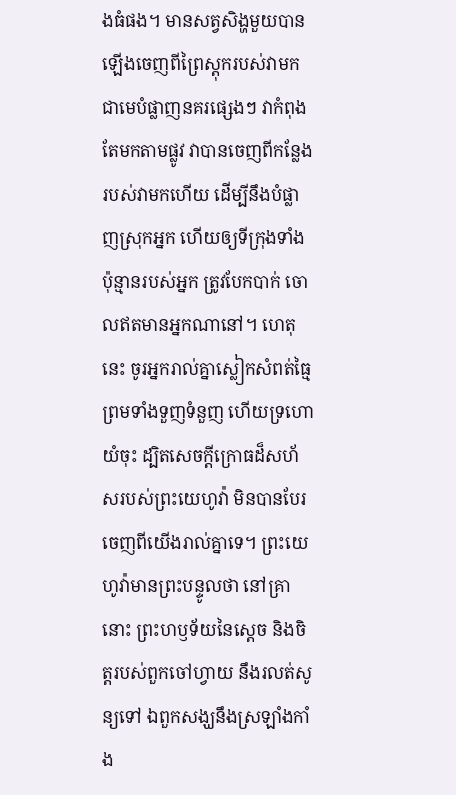ងធំផង។ មានសត្វសិង្ហមួយបានឡើងចេញពីព្រៃស្តុករបស់វាមក ជាមេបំផ្លាញនគរផ្សេងៗ វាកំពុងតែមកតាមផ្លូវ វាបានចេញពីកន្លែងរបស់វាមកហើយ ដើម្បីនឹងបំផ្លាញស្រុកអ្នក ហើយឲ្យទីក្រុងទាំងប៉ុន្មានរបស់អ្នក ត្រូវបែកបាក់ ចោលឥតមានអ្នកណានៅ។ ហេតុនេះ ចូរអ្នករាល់គ្នាស្លៀកសំពត់ធ្មៃ ព្រមទាំងទួញទំនួញ ហើយទ្រហោយំចុះ ដ្បិតសេចក្ដីក្រោធដ៏សហ័សរបស់ព្រះយេហូវ៉ា មិនបានបែរចេញពីយើងរាល់គ្នាទេ។ ព្រះយេហូវ៉ាមានព្រះបន្ទូលថា នៅគ្រានោះ ព្រះហឫទ័យនៃស្តេច និងចិត្តរបស់ពួកចៅហ្វាយ នឹងរលត់សូន្យទៅ ឯពួកសង្ឃនឹងស្រឡាំងកាំង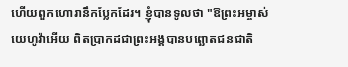ហើយពួកហោរានឹកប្លែកដែរ។ ខ្ញុំបានទូលថា "ឱព្រះអម្ចាស់យេហូវ៉ាអើយ ពិតប្រាកដជាព្រះអង្គបានបព្ឆោតជនជាតិ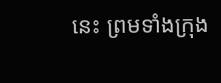នេះ ព្រមទាំងក្រុង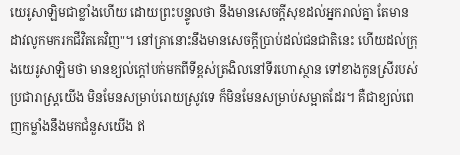យេរូសាឡិមជាខ្លាំងហើយ ដោយព្រះបន្ទូលថា នឹងមានសេចក្ដីសុខដល់អ្នករាល់គ្នា តែមានដាវលូកមករកជីវិតគេវិញ"។ នៅគ្រានោះនឹងមានសេចក្ដីប្រាប់ដល់ជនជាតិនេះ ហើយដល់ក្រុងយេរូសាឡិមថា មានខ្យល់ក្តៅបក់មកពីទីខ្ពស់ត្រងិលនៅទីរហោស្ថាន ទៅខាងកូនស្រីរបស់ប្រជារាស្ត្រយើង មិនមែនសម្រាប់រោយស្រូវទេ ក៏មិនមែនសម្រាប់សម្អាតដែរ។ គឺជាខ្យល់ពេញកម្លាំងនឹងមកជំនួសយើង ឥ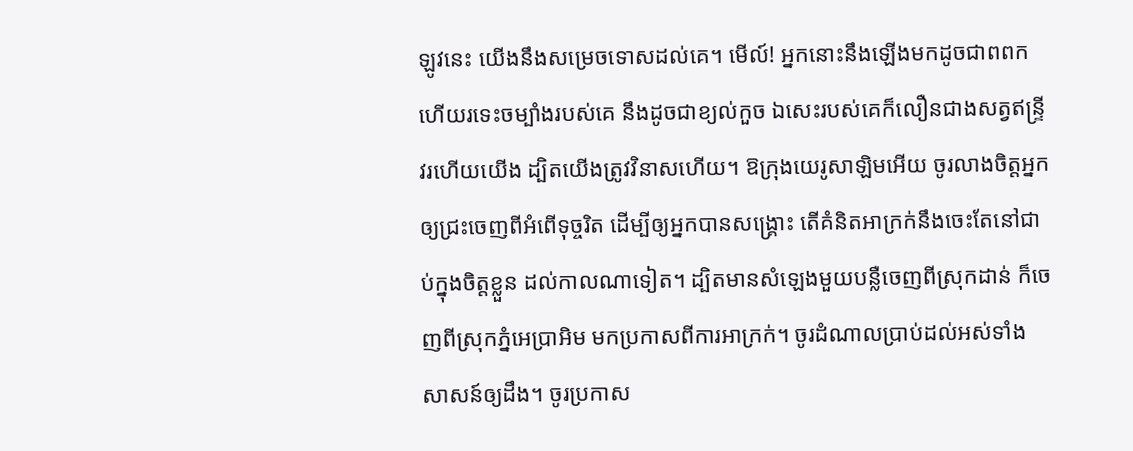ឡូវនេះ យើងនឹងសម្រេចទោសដល់គេ។ មើល៍! អ្នកនោះនឹងឡើងមកដូចជាពពក ហើយរទេះចម្បាំងរបស់គេ នឹងដូចជាខ្យល់កួច ឯសេះរបស់គេក៏លឿនជាងសត្វឥន្ទ្រី វរហើយយើង ដ្បិតយើងត្រូវវិនាសហើយ។ ឱក្រុងយេរូសាឡិមអើយ ចូរលាងចិត្តអ្នកឲ្យជ្រះចេញពីអំពើទុច្ចរិត ដើម្បីឲ្យអ្នកបានសង្គ្រោះ តើគំនិតអាក្រក់នឹងចេះតែនៅជាប់ក្នុងចិត្តខ្លួន ដល់កាលណាទៀត។ ដ្បិតមានសំឡេងមួយបន្លឺចេញពីស្រុកដាន់ ក៏ចេញពីស្រុកភ្នំអេប្រាអិម មកប្រកាសពីការអាក្រក់។ ចូរដំណាលប្រាប់ដល់អស់ទាំងសាសន៍ឲ្យដឹង។ ចូរប្រកាស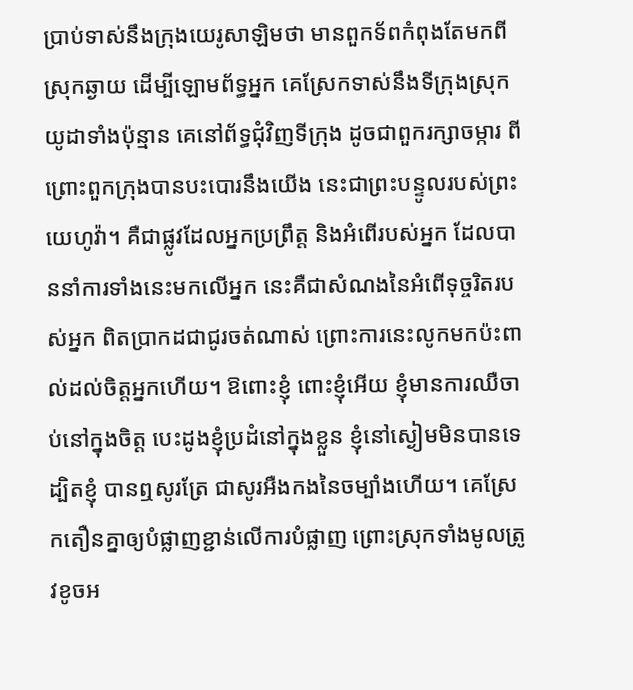ប្រាប់ទាស់នឹងក្រុងយេរូសាឡិមថា មានពួកទ័ពកំពុងតែមកពីស្រុកឆ្ងាយ ដើម្បីឡោមព័ទ្ធអ្នក គេស្រែកទាស់នឹងទីក្រុងស្រុកយូដាទាំងប៉ុន្មាន គេនៅព័ទ្ធជុំវិញទីក្រុង ដូចជាពួករក្សាចម្ការ ពីព្រោះពួកក្រុងបានបះបោរនឹងយើង នេះជាព្រះបន្ទូលរបស់ព្រះយេហូវ៉ា។ គឺជាផ្លូវដែលអ្នកប្រព្រឹត្ត និងអំពើរបស់អ្នក ដែលបាននាំការទាំងនេះមកលើអ្នក នេះគឺជាសំណងនៃអំពើទុច្ចរិតរបស់អ្នក ពិតប្រាកដជាជូរចត់ណាស់ ព្រោះការនេះលូកមកប៉ះពាល់ដល់ចិត្តអ្នកហើយ។ ឱពោះខ្ញុំ ពោះខ្ញុំអើយ ខ្ញុំមានការឈឺចាប់នៅក្នុងចិត្ត បេះដូងខ្ញុំប្រដំនៅក្នុងខ្លួន ខ្ញុំនៅស្ងៀមមិនបានទេ ដ្បិតខ្ញុំ បានឮសូរត្រែ ជាសូរអឺងកងនៃចម្បាំងហើយ។ គេស្រែកតឿនគ្នាឲ្យបំផ្លាញខ្ជាន់លើការបំផ្លាញ ព្រោះស្រុកទាំងមូលត្រូវខូចអ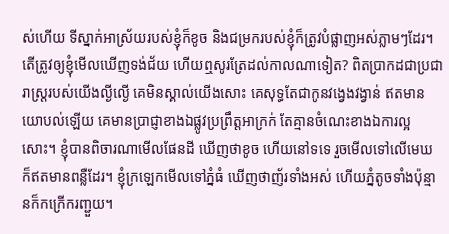ស់ហើយ ទីស្នាក់អាស្រ័យរបស់ខ្ញុំក៏ខូច និងជម្រករបស់ខ្ញុំក៏ត្រូវបំផ្លាញអស់ភ្លាមៗដែរ។ តើត្រូវឲ្យខ្ញុំមើលឃើញទង់ជ័យ ហើយឮសូរត្រែដល់កាលណាទៀត? ពិតប្រាកដជាប្រជារាស្ត្ររបស់យើងល្ងីល្ងើ គេមិនស្គាល់យើងសោះ គេសុទ្ធតែជាកូនវង្វេងវង្វាន់ ឥតមានយោបល់ឡើយ គេមានប្រាជ្ញាខាងឯផ្លូវប្រព្រឹត្តអាក្រក់ តែគ្មានចំណេះខាងឯការល្អសោះ។ ខ្ញុំបានពិចារណាមើលផែនដី ឃើញថាខូច ហើយនៅទទេ រួចមើលទៅលើមេឃ ក៏ឥតមានពន្លឺដែរ។ ខ្ញុំក្រឡេកមើលទៅភ្នំធំ ឃើញថាញ័រទាំងអស់ ហើយភ្នំតូចទាំងប៉ុន្មានក៏កក្រើករញ្ជួយ។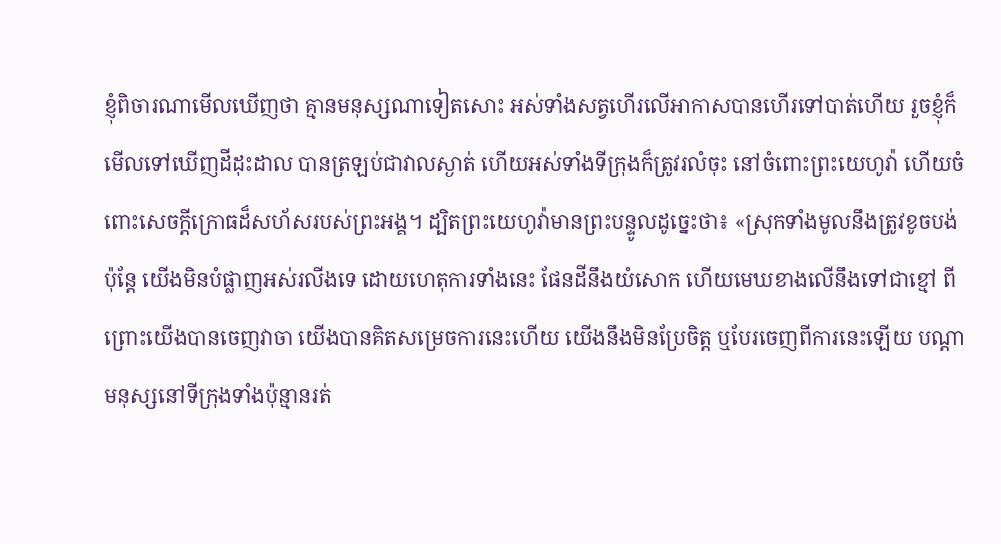ខ្ញុំពិចារណាមើលឃើញថា គ្មានមនុស្សណាទៀតសោះ អស់ទាំងសត្វហើរលើអាកាសបានហើរទៅបាត់ហើយ រួចខ្ញុំក៏មើលទៅឃើញដីដុះដាល បានត្រឡប់ជាវាលស្ងាត់ ហើយអស់ទាំងទីក្រុងក៏ត្រូវរលំចុះ នៅចំពោះព្រះយេហូវ៉ា ហើយចំពោះសេចក្ដីក្រោធដ៏សហ័សរបស់ព្រះអង្គ។ ដ្បិតព្រះយេហូវ៉ាមានព្រះបន្ទូលដូច្នេះថា៖ «ស្រុកទាំងមូលនឹងត្រូវខូចបង់ ប៉ុន្តែ យើងមិនបំផ្លាញអស់រលីងទេ ដោយហេតុការទាំងនេះ ផែនដីនឹងយំសោក ហើយមេឃខាងលើនឹងទៅជាខ្មៅ ពីព្រោះយើងបានចេញវាចា យើងបានគិតសម្រេចការនេះហើយ យើងនឹងមិនប្រែចិត្ត ឬបែរចេញពីការនេះឡើយ បណ្ដាមនុស្សនៅទីក្រុងទាំងប៉ុន្មានរត់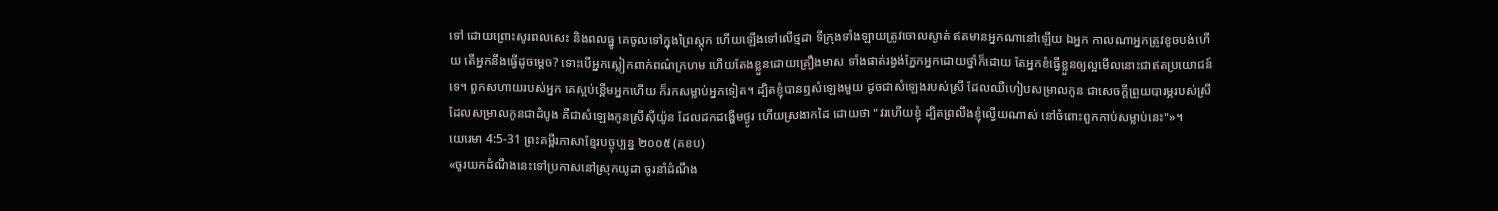ទៅ ដោយព្រោះសូរពលសេះ និងពលធ្នូ គេចូលទៅក្នុងព្រៃស្តុក ហើយឡើងទៅលើថ្មដា ទីក្រុងទាំងឡាយត្រូវចោលស្ងាត់ ឥតមានអ្នកណានៅឡើយ ឯអ្នក កាលណាអ្នកត្រូវខូចបង់ហើយ តើអ្នកនឹងធ្វើដូចម្តេច? ទោះបើអ្នកស្លៀកពាក់ពណ៌ក្រហម ហើយតែងខ្លួនដោយគ្រឿងមាស ទាំងផាត់រង្វង់ភ្នែកអ្នកដោយថ្នាំក៏ដោយ តែអ្នកខំធ្វើខ្លួនឲ្យល្អមើលនោះជាឥតប្រយោជន៍ទេ។ ពួកសហាយរបស់អ្នក គេស្អប់ខ្ពើមអ្នកហើយ ក៏រកសម្លាប់អ្នកទៀត។ ដ្បិតខ្ញុំបានឮសំឡេងមួយ ដូចជាសំឡេងរបស់ស្រី ដែលឈឺហៀបសម្រាលកូន ជាសេចក្ដីព្រួយបារម្ភរបស់ស្រី ដែលសម្រាលកូនជាដំបូង គឺជាសំឡេងកូនស្រីស៊ីយ៉ូន ដែលដកដង្ហើមថ្ងូរ ហើយស្រងាកដៃ ដោយថា "វរហើយខ្ញុំ ដ្បិតព្រលឹងខ្ញុំល្វើយណាស់ នៅចំពោះពួកកាប់សម្លាប់នេះ"»។
យេរេមា 4:5-31 ព្រះគម្ពីរភាសាខ្មែរបច្ចុប្បន្ន ២០០៥ (គខប)
«ចូរយកដំណឹងនេះទៅប្រកាសនៅស្រុកយូដា ចូរនាំដំណឹង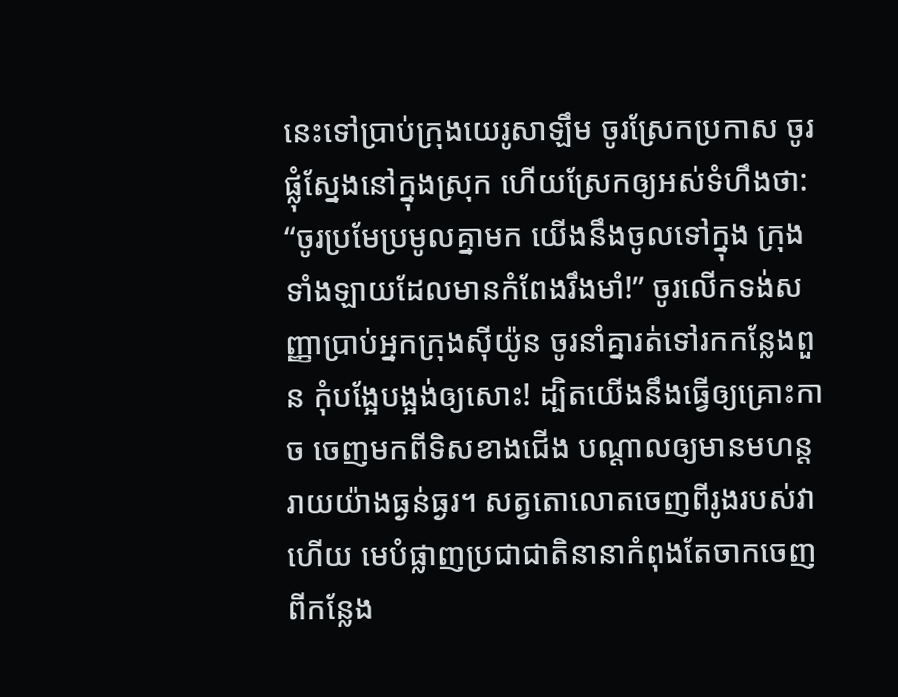នេះទៅប្រាប់ក្រុងយេរូសាឡឹម ចូរស្រែកប្រកាស ចូរផ្លុំស្នែងនៅក្នុងស្រុក ហើយស្រែកឲ្យអស់ទំហឹងថា: “ចូរប្រមែប្រមូលគ្នាមក យើងនឹងចូលទៅក្នុង ក្រុងទាំងឡាយដែលមានកំពែងរឹងមាំ!” ចូរលើកទង់សញ្ញាប្រាប់អ្នកក្រុងស៊ីយ៉ូន ចូរនាំគ្នារត់ទៅរកកន្លែងពួន កុំបង្អែបង្អង់ឲ្យសោះ! ដ្បិតយើងនឹងធ្វើឲ្យគ្រោះកាច ចេញមកពីទិសខាងជើង បណ្ដាលឲ្យមានមហន្តរាយយ៉ាងធ្ងន់ធ្ងរ។ សត្វតោលោតចេញពីរូងរបស់វាហើយ មេបំផ្លាញប្រជាជាតិនានាកំពុងតែចាកចេញ ពីកន្លែង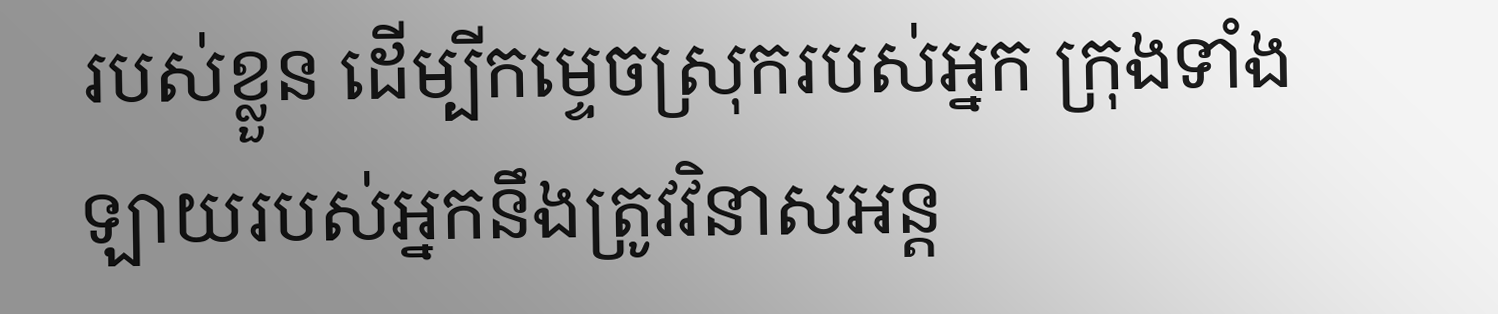របស់ខ្លួន ដើម្បីកម្ទេចស្រុករបស់អ្នក ក្រុងទាំងឡាយរបស់អ្នកនឹងត្រូវវិនាសអន្ត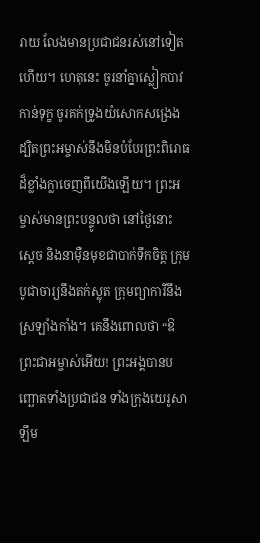រាយ លែងមានប្រជាជនរស់នៅទៀតហើយ។ ហេតុនេះ ចូរនាំគ្នាស្លៀកបាវកាន់ទុក្ខ ចូរគក់ទ្រូងយំសោកសង្រេង ដ្បិតព្រះអម្ចាស់នឹងមិនបំបែរព្រះពិរោធ ដ៏ខ្លាំងក្លាចេញពីយើងឡើយ។ ព្រះអម្ចាស់មានព្រះបន្ទូលថា នៅថ្ងៃនោះ ស្ដេច និងនាម៉ឺនមុខជាបាក់ទឹកចិត្ត ក្រុមបូជាចារ្យនឹងតក់ស្លុត ក្រុមព្យាការីនឹងស្រឡាំងកាំង។ គេនឹងពោលថា “ឱព្រះជាអម្ចាស់អើយ! ព្រះអង្គបានបញ្ឆោតទាំងប្រជាជន ទាំងក្រុងយេរូសាឡឹម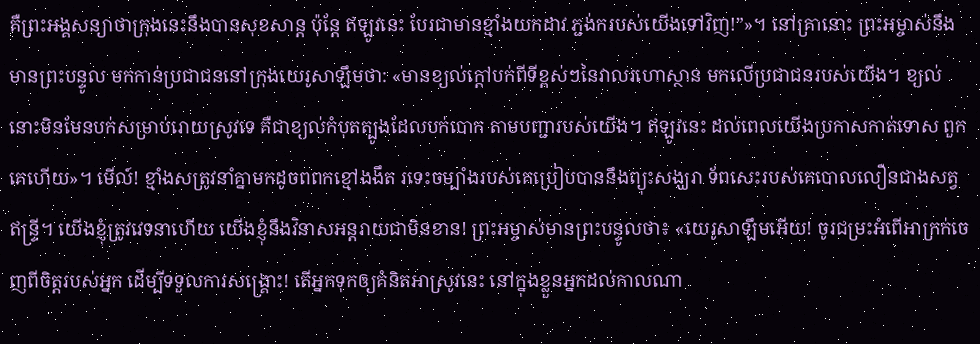គឺព្រះអង្គសន្យាថាក្រុងនេះនឹងបានសុខសាន្ត ប៉ុន្តែ ឥឡូវនេះ បែរជាមានខ្មាំងយកដាវ ភ្ជង់ករបស់យើងទៅវិញ!”»។ នៅគ្រានោះ ព្រះអម្ចាស់នឹងមានព្រះបន្ទូល មកកាន់ប្រជាជននៅក្រុងយេរូសាឡឹមថា: «មានខ្យល់ក្ដៅបក់ពីទីខ្ពស់ៗនៃវាលរហោស្ថាន មកលើប្រជាជនរបស់យើង។ ខ្យល់នោះមិនមែនបក់សម្រាប់រោយស្រូវទេ គឺជាខ្យល់កំបុតត្បូងដែលបក់បោក តាមបញ្ជារបស់យើង។ ឥឡូវនេះ ដល់ពេលយើងប្រកាសកាត់ទោស ពួកគេហើយ»។ មើល៍! ខ្មាំងសត្រូវនាំគ្នាមកដូចពពកខ្មៅងងឹត រទេះចម្បាំងរបស់គេប្រៀបបាននឹងព្យុះសង្ឃរា ទ័ពសេះរបស់គេបោលលឿនជាងសត្វឥន្ទ្រី។ យើងខ្ញុំត្រូវវេទនាហើយ យើងខ្ញុំនឹងវិនាសអន្តរាយជាមិនខាន! ព្រះអម្ចាស់មានព្រះបន្ទូលថា៖ «យេរូសាឡឹមអើយ! ចូរជម្រះអំពើអាក្រក់ចេញពីចិត្តរបស់អ្នក ដើម្បីទទួលការសង្គ្រោះ! តើអ្នកទុកឲ្យគំនិតអាស្រូវនេះ នៅក្នុងខ្លួនអ្នកដល់កាលណា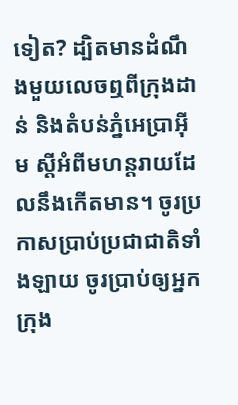ទៀត? ដ្បិតមានដំណឹងមួយលេចឮពីក្រុងដាន់ និងតំបន់ភ្នំអេប្រាអ៊ីម ស្ដីអំពីមហន្តរាយដែលនឹងកើតមាន។ ចូរប្រកាសប្រាប់ប្រជាជាតិទាំងឡាយ ចូរប្រាប់ឲ្យអ្នកក្រុង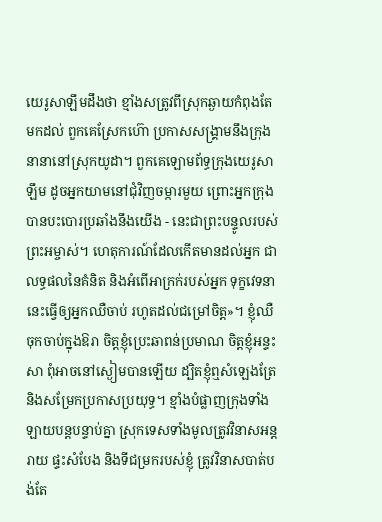យេរូសាឡឹមដឹងថា ខ្មាំងសត្រូវពីស្រុកឆ្ងាយកំពុងតែមកដល់ ពួកគេស្រែកហ៊ោ ប្រកាសសង្គ្រាមនឹងក្រុងនានានៅស្រុកយូដា។ ពួកគេឡោមព័ទ្ធក្រុងយេរូសាឡឹម ដូចអ្នកយាមនៅជុំវិញចម្ការមួយ ព្រោះអ្នកក្រុងបានបះបោរប្រឆាំងនឹងយើង - នេះជាព្រះបន្ទូលរបស់ព្រះអម្ចាស់។ ហេតុការណ៍ដែលកើតមានដល់អ្នក ជាលទ្ធផលនៃគំនិត និងអំពើអាក្រក់របស់អ្នក ទុក្ខវេទនានេះធ្វើឲ្យអ្នកឈឺចាប់ រហូតដល់ជម្រៅចិត្ត»។ ខ្ញុំឈឺចុកចាប់ក្នុងឱរា ចិត្តខ្ញុំប្រេះឆាពន់ប្រមាណ ចិត្តខ្ញុំអន្ទះសា ពុំអាចនៅស្ងៀមបានឡើយ ដ្បិតខ្ញុំឮសំឡេងត្រែ និងសម្រែកប្រកាសប្រយុទ្ធ។ ខ្មាំងបំផ្លាញក្រុងទាំងឡាយបន្តបន្ទាប់គ្នា ស្រុកទេសទាំងមូលត្រូវវិនាសអន្តរាយ ផ្ទះសំបែង និងទីជម្រករបស់ខ្ញុំ ត្រូវវិនាសបាត់បង់តែ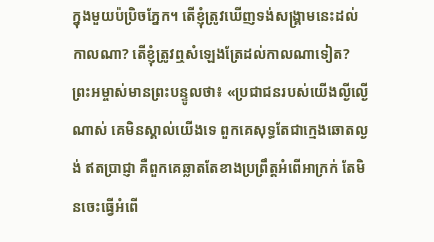ក្នុងមួយប៉ប្រិចភ្នែក។ តើខ្ញុំត្រូវឃើញទង់សង្គ្រាមនេះដល់កាលណា? តើខ្ញុំត្រូវឮសំឡេងត្រែដល់កាលណាទៀត? ព្រះអម្ចាស់មានព្រះបន្ទូលថា៖ «ប្រជាជនរបស់យើងល្ងីល្ងើណាស់ គេមិនស្គាល់យើងទេ ពួកគេសុទ្ធតែជាក្មេងឆោតល្ងង់ ឥតប្រាជ្ញា គឺពួកគេឆ្លាតតែខាងប្រព្រឹត្តអំពើអាក្រក់ តែមិនចេះធ្វើអំពើ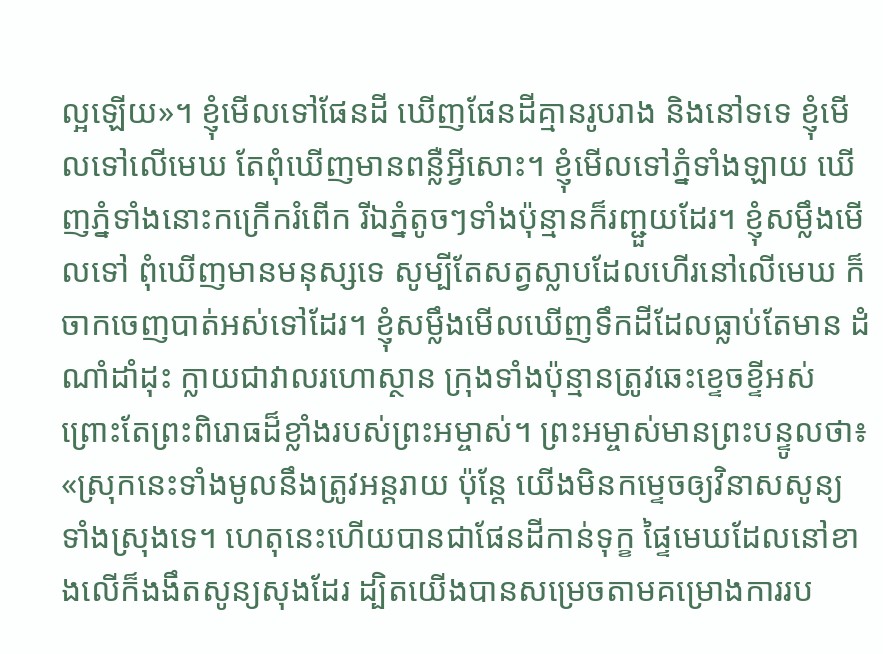ល្អឡើយ»។ ខ្ញុំមើលទៅផែនដី ឃើញផែនដីគ្មានរូបរាង និងនៅទទេ ខ្ញុំមើលទៅលើមេឃ តែពុំឃើញមានពន្លឺអ្វីសោះ។ ខ្ញុំមើលទៅភ្នំទាំងឡាយ ឃើញភ្នំទាំងនោះកក្រើករំពើក រីឯភ្នំតូចៗទាំងប៉ុន្មានក៏រញ្ជួយដែរ។ ខ្ញុំសម្លឹងមើលទៅ ពុំឃើញមានមនុស្សទេ សូម្បីតែសត្វស្លាបដែលហើរនៅលើមេឃ ក៏ចាកចេញបាត់អស់ទៅដែរ។ ខ្ញុំសម្លឹងមើលឃើញទឹកដីដែលធ្លាប់តែមាន ដំណាំដាំដុះ ក្លាយជាវាលរហោស្ថាន ក្រុងទាំងប៉ុន្មានត្រូវឆេះខ្ទេចខ្ទីអស់ ព្រោះតែព្រះពិរោធដ៏ខ្លាំងរបស់ព្រះអម្ចាស់។ ព្រះអម្ចាស់មានព្រះបន្ទូលថា៖ «ស្រុកនេះទាំងមូលនឹងត្រូវអន្តរាយ ប៉ុន្តែ យើងមិនកម្ទេចឲ្យវិនាសសូន្យ ទាំងស្រុងទេ។ ហេតុនេះហើយបានជាផែនដីកាន់ទុក្ខ ផ្ទៃមេឃដែលនៅខាងលើក៏ងងឹតសូន្យសុងដែរ ដ្បិតយើងបានសម្រេចតាមគម្រោងការរប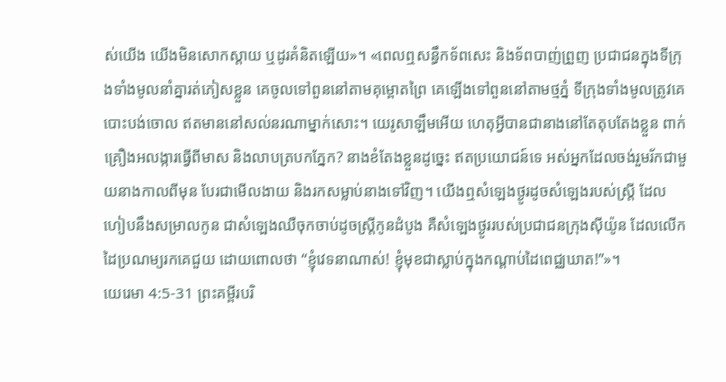ស់យើង យើងមិនសោកស្ដាយ ឬដូរគំនិតឡើយ»។ «ពេលឮសន្ធឹកទ័ពសេះ និងទ័ពបាញ់ព្រួញ ប្រជាជនក្នុងទីក្រុងទាំងមូលនាំគ្នារត់ភៀសខ្លួន គេចូលទៅពួននៅតាមគុម្ពោតព្រៃ គេឡើងទៅពួននៅតាមថ្មភ្នំ ទីក្រុងទាំងមូលត្រូវគេបោះបង់ចោល ឥតមាននៅសល់នរណាម្នាក់សោះ។ យេរូសាឡឹមអើយ ហេតុអ្វីបានជានាងនៅតែតុបតែងខ្លួន ពាក់គ្រឿងអលង្ការធ្វើពីមាស និងលាបត្របកភ្នែក? នាងខំតែងខ្លួនដូច្នេះ ឥតប្រយោជន៍ទេ អស់អ្នកដែលចង់រួមរ័កជាមួយនាងកាលពីមុន បែរជាមើលងាយ និងរកសម្លាប់នាងទៅវិញ។ យើងឮសំឡេងថ្ងូរដូចសំឡេងរបស់ស្ត្រី ដែលហៀបនឹងសម្រាលកូន ជាសំឡេងឈឺចុកចាប់ដូចស្ត្រីកូនដំបូង គឺសំឡេងថ្ងូររបស់ប្រជាជនក្រុងស៊ីយ៉ូន ដែលលើកដៃប្រណម្យរកគេជួយ ដោយពោលថា “ខ្ញុំវេទនាណាស់! ខ្ញុំមុខជាស្លាប់ក្នុងកណ្ដាប់ដៃពេជ្ឈឃាត!”»។
យេរេមា 4:5-31 ព្រះគម្ពីរបរិ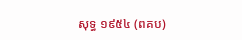សុទ្ធ ១៩៥៤ (ពគប)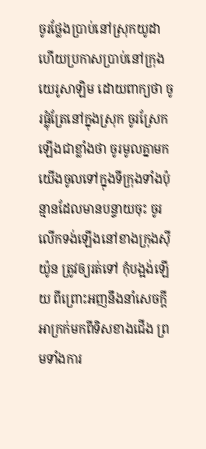ចូរថ្លែងប្រាប់នៅស្រុកយូដា ហើយប្រកាសប្រាប់នៅក្រុងយេរូសាឡិម ដោយពាក្យថា ចូរផ្លុំត្រែនៅក្នុងស្រុក ចូរស្រែកឡើងជាខ្លាំងថា ចូរមូលគ្នាមក យើងចូលទៅក្នុងទីក្រុងទាំងប៉ុន្មានដែលមានបន្ទាយចុះ ចូរលើកទង់ឡើងនៅខាងក្រុងស៊ីយ៉ូន ត្រូវឲ្យរត់ទៅ កុំបង្អង់ឡើយ ពីព្រោះអញនឹងនាំសេចក្ដីអាក្រក់មកពីទិសខាងជើង ព្រមទាំងការ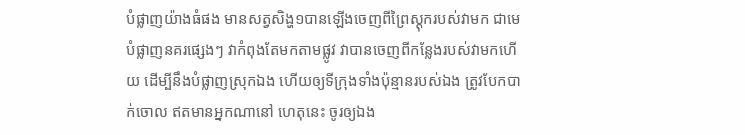បំផ្លាញយ៉ាងធំផង មានសត្វសិង្ហ១បានឡើងចេញពីព្រៃស្តុករបស់វាមក ជាមេបំផ្លាញនគរផ្សេងៗ វាកំពុងតែមកតាមផ្លូវ វាបានចេញពីកន្លែងរបស់វាមកហើយ ដើម្បីនឹងបំផ្លាញស្រុកឯង ហើយឲ្យទីក្រុងទាំងប៉ុន្មានរបស់ឯង ត្រូវបែកបាក់ចោល ឥតមានអ្នកណានៅ ហេតុនេះ ចូរឲ្យឯង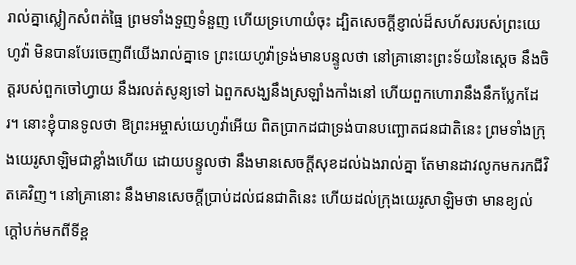រាល់គ្នាស្លៀកសំពត់ធ្មៃ ព្រមទាំងទួញទំនួញ ហើយទ្រហោយំចុះ ដ្បិតសេចក្ដីខ្ញាល់ដ៏សហ័សរបស់ព្រះយេហូវ៉ា មិនបានបែរចេញពីយើងរាល់គ្នាទេ ព្រះយេហូវ៉ាទ្រង់មានបន្ទូលថា នៅគ្រានោះព្រះទ័យនៃស្តេច នឹងចិត្តរបស់ពួកចៅហ្វាយ នឹងរលត់សូន្យទៅ ឯពួកសង្ឃនឹងស្រឡាំងកាំងនៅ ហើយពួកហោរានឹងនឹកប្លែកដែរ។ នោះខ្ញុំបានទូលថា ឱព្រះអម្ចាស់យេហូវ៉ាអើយ ពិតប្រាកដជាទ្រង់បានបញ្ឆោតជនជាតិនេះ ព្រមទាំងក្រុងយេរូសាឡិមជាខ្លាំងហើយ ដោយបន្ទូលថា នឹងមានសេចក្ដីសុខដល់ឯងរាល់គ្នា តែមានដាវលូកមករកជីវិតគេវិញ។ នៅគ្រានោះ នឹងមានសេចក្ដីប្រាប់ដល់ជនជាតិនេះ ហើយដល់ក្រុងយេរូសាឡិមថា មានខ្យល់ក្តៅបក់មកពីទីខ្ព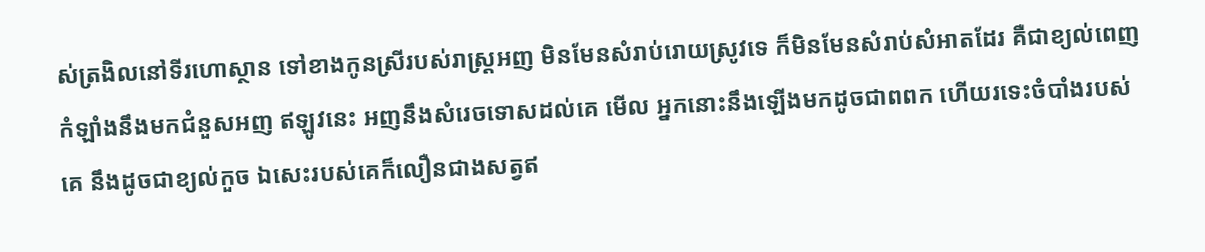ស់ត្រងិលនៅទីរហោស្ថាន ទៅខាងកូនស្រីរបស់រាស្ត្រអញ មិនមែនសំរាប់រោយស្រូវទេ ក៏មិនមែនសំរាប់សំអាតដែរ គឺជាខ្យល់ពេញកំឡាំងនឹងមកជំនួសអញ ឥឡូវនេះ អញនឹងសំរេចទោសដល់គេ មើល អ្នកនោះនឹងឡើងមកដូចជាពពក ហើយរទេះចំបាំងរបស់គេ នឹងដូចជាខ្យល់កួច ឯសេះរបស់គេក៏លឿនជាងសត្វឥ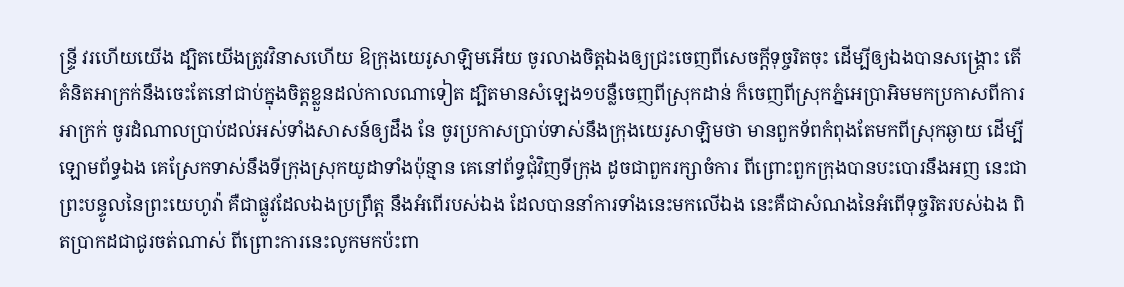ន្ទ្រី វរហើយយើង ដ្បិតយើងត្រូវវិនាសហើយ ឱក្រុងយេរូសាឡិមអើយ ចូរលាងចិត្តឯងឲ្យជ្រះចេញពីសេចក្ដីទុច្ចរិតចុះ ដើម្បីឲ្យឯងបានសង្គ្រោះ តើគំនិតអាក្រក់នឹងចេះតែនៅជាប់ក្នុងចិត្តខ្លួនដល់កាលណាទៀត ដ្បិតមានសំឡេង១បន្លឺចេញពីស្រុកដាន់ ក៏ចេញពីស្រុកភ្នំអេប្រាអិមមកប្រកាសពីការអាក្រក់ ចូរដំណាលប្រាប់ដល់អស់ទាំងសាសន៍ឲ្យដឹង នែ ចូរប្រកាសប្រាប់ទាស់នឹងក្រុងយេរូសាឡិមថា មានពួកទ័ពកំពុងតែមកពីស្រុកឆ្ងាយ ដើម្បីឡោមព័ទ្ធឯង គេស្រែកទាស់នឹងទីក្រុងស្រុកយូដាទាំងប៉ុន្មាន គេនៅព័ទ្ធជុំវិញទីក្រុង ដូចជាពួករក្សាចំការ ពីព្រោះពួកក្រុងបានបះបោរនឹងអញ នេះជាព្រះបន្ទូលនៃព្រះយេហូវ៉ា គឺជាផ្លូវដែលឯងប្រព្រឹត្ត នឹងអំពើរបស់ឯង ដែលបាននាំការទាំងនេះមកលើឯង នេះគឺជាសំណងនៃអំពើទុច្ចរិតរបស់ឯង ពិតប្រាកដជាជូរចត់ណាស់ ពីព្រោះការនេះលូកមកប៉ះពា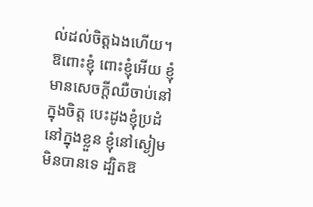ល់ដល់ចិត្តឯងហើយ។ ឱពោះខ្ញុំ ពោះខ្ញុំអើយ ខ្ញុំមានសេចក្ដីឈឺចាប់នៅក្នុងចិត្ត បេះដូងខ្ញុំប្រដំនៅក្នុងខ្លួន ខ្ញុំនៅស្ងៀមមិនបានទេ ដ្បិតឱ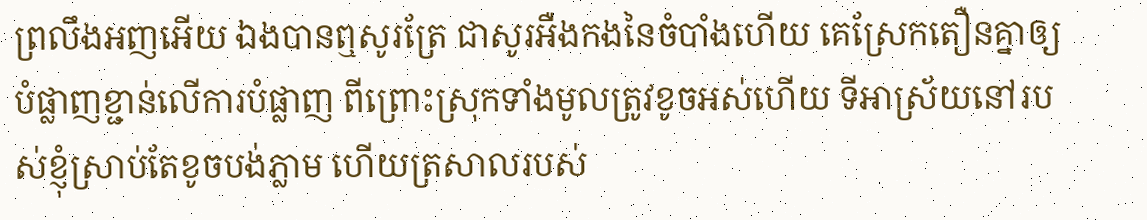ព្រលឹងអញអើយ ឯងបានឮសូរត្រែ ជាសូរអឺងកងនៃចំបាំងហើយ គេស្រែកតឿនគ្នាឲ្យបំផ្លាញខ្ជាន់លើការបំផ្លាញ ពីព្រោះស្រុកទាំងមូលត្រូវខូចអស់ហើយ ទីអាស្រ័យនៅរបស់ខ្ញុំស្រាប់តែខូចបង់ភ្លាម ហើយត្រសាលរបស់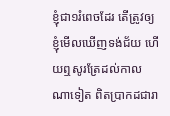ខ្ញុំជា១រំពេចដែរ តើត្រូវឲ្យខ្ញុំមើលឃើញទង់ជ័យ ហើយឮសូរត្រែដល់កាលណាទៀត ពិតប្រាកដជារា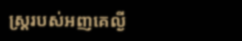ស្ត្ររបស់អញគេល្ងី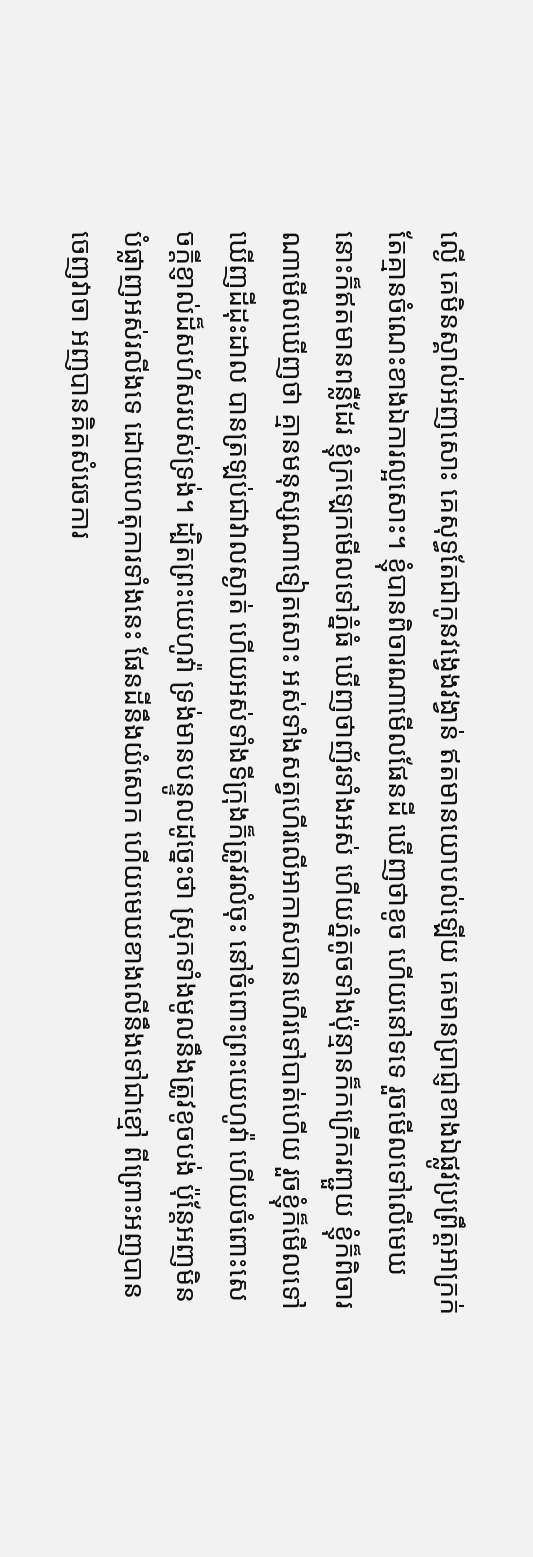ល្ងើ គេមិនស្គាល់អញសោះ គេសុទ្ធតែជាកូនវង្វេងវង្វាន់ ឥតមានយោបល់ឡើយ គេមានប្រាជ្ញាខាងឯផ្លូវប្រព្រឹត្តអាក្រក់ តែគ្មានចំណេះខាងឯការល្អសោះ។ ខ្ញុំបានពិចារណាមើលផែនដី ឃើញថាខូច ហើយនៅទទេ រួចមើលទៅលើមេឃ នោះក៏ឥតមានពន្លឺដែរ ខ្ញុំក្រឡេកមើលទៅភ្នំធំ ឃើញថាញ័រទាំងអស់ ហើយភ្នំតូចទាំងប៉ុន្មានក៏កក្រើករញ្ជួយ ខ្ញុំក៏ពិចារណាមើលឃើញថា គ្មានមនុស្សណាទៀតសោះ អស់ទាំងសត្វហើរលើអាកាសបានហើរទៅបាត់ហើយ រួចខ្ញុំក៏មើលទៅឃើញដីដុះដាល បានត្រឡប់ជាវាលស្ងាត់ ហើយអស់ទាំងទីក្រុងក៏ត្រូវរលំចុះ នៅចំពោះព្រះយេហូវ៉ា ហើយចំពោះសេចក្ដីខ្ញាល់ដ៏សហ័សរបស់ទ្រង់។ ដ្បិតព្រះយេហូវ៉ា ទ្រង់មានបន្ទូលដូច្នេះថា ស្រុកទាំងមូលនឹងត្រូវខូចបង់ ប៉ុន្តែអញមិនបំផ្លាញអស់រលីងទេ ដោយហេតុការទាំងនេះ ផែនដីនឹងយំសោក ហើយមេឃខាងលើនឹងទៅជាខ្មៅ ពីព្រោះអញបានចេញវាចា អញបានគិតសំរេចការ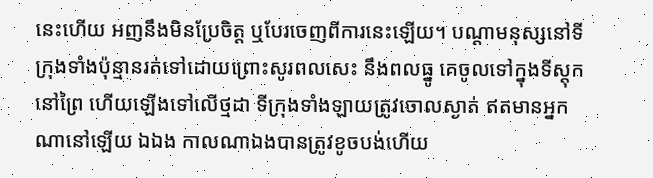នេះហើយ អញនឹងមិនប្រែចិត្ត ឬបែរចេញពីការនេះឡើយ។ បណ្តាមនុស្សនៅទីក្រុងទាំងប៉ុន្មានរត់ទៅដោយព្រោះសូរពលសេះ នឹងពលធ្នូ គេចូលទៅក្នុងទីស្តុកនៅព្រៃ ហើយឡើងទៅលើថ្មដា ទីក្រុងទាំងឡាយត្រូវចោលស្ងាត់ ឥតមានអ្នកណានៅឡើយ ឯឯង កាលណាឯងបានត្រូវខូចបង់ហើយ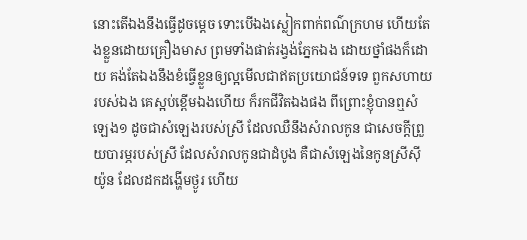នោះតើឯងនឹងធ្វើដូចម្តេច ទោះបើឯងស្លៀកពាក់ពណ៌ក្រហម ហើយតែងខ្លួនដោយគ្រឿងមាស ព្រមទាំងផាត់រង្វង់ភ្នែកឯង ដោយថ្នាំផងក៏ដោយ គង់តែឯងនឹងខំធ្វើខ្លួនឲ្យល្អមើលជាឥតប្រយោជន៍ទទេ ពួកសហាយរបស់ឯង គេស្អប់ខ្ពើមឯងហើយ ក៏រកជីវិតឯងផង ពីព្រោះខ្ញុំបានឮសំឡេង១ ដូចជាសំឡេងរបស់ស្រី ដែលឈឺនឹងសំរាលកូន ជាសេចក្ដីព្រួយបារម្ភរបស់ស្រី ដែលសំរាលកូនជាដំបូង គឺជាសំឡេងនៃកូនស្រីស៊ីយ៉ូន ដែលដកដង្ហើមថ្ងូរ ហើយ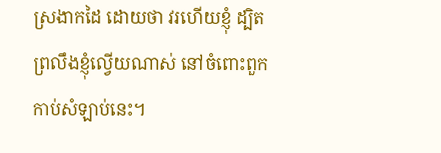ស្រងាកដៃ ដោយថា វរហើយខ្ញុំ ដ្បិតព្រលឹងខ្ញុំល្វើយណាស់ នៅចំពោះពួកកាប់សំឡាប់នេះ។